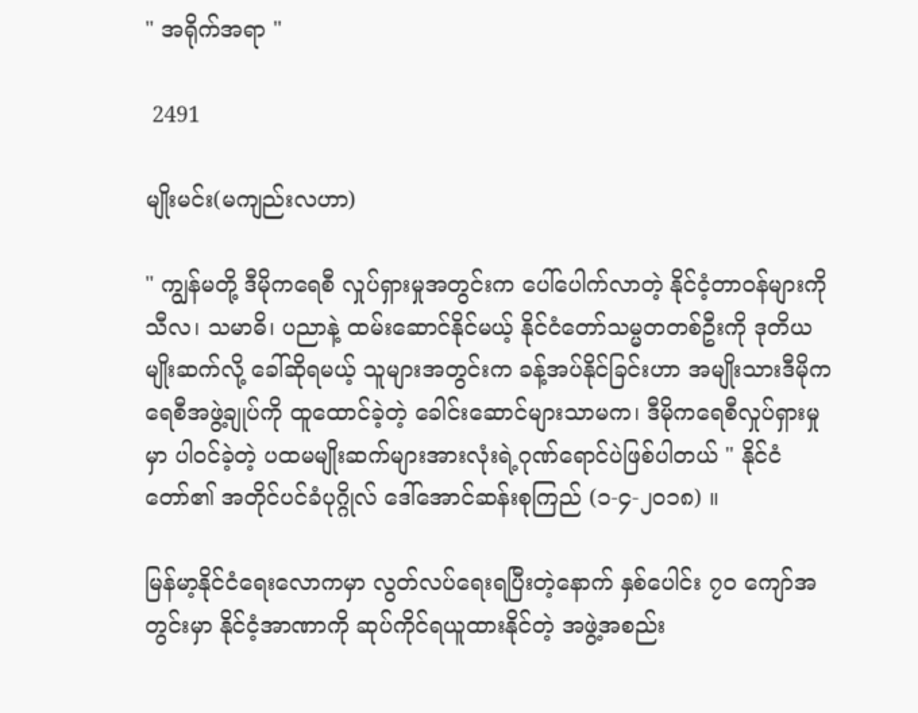" အရိုက်အရာ "

 2491

မျိုးမင်း(မကျည်းလဟာ)

" ကျွန်မတို့ ဒီမိုကရေစီ လှုပ်ရှားမှုအတွင်းက ပေါ်ပေါက်လာတဲ့ နိုင်ငံ့တာဝန်များကို သီလ၊ သမာဓိ၊ ပညာနဲ့ ထမ်းဆောင်နိုင်မယ့် နိုင်ငံတော်သမ္မတတစ်ဦးကို ဒုတိယမျိုးဆက်လို့ ခေါ်ဆိုရမယ့် သူများအတွင်းက ခန့်အပ်နိုင်ခြင်းဟာ အမျိုးသားဒီမိုကရေစီအဖွဲ့ချုပ်ကို ထူထောင်ခဲ့တဲ့ ခေါင်းဆောင်များသာမက၊ ဒီမိုကရေစီလှုပ်ရှားမှုမှာ ပါဝင်ခဲ့တဲ့ ပထမမျိုးဆက်များအားလုံးရဲ့ဂုဏ်ရောင်ပဲဖြစ်ပါတယ် " နိုင်ငံတော်၏ အတိုင်ပင်ခံပုဂ္ဂိုလ် ဒေါ်အောင်ဆန်းစုကြည် (၁-၄-၂၀၁၈) ။

မြန်မာ့နိုင်ငံရေးလောကမှာ လွတ်လပ်ရေးရပြီးတဲ့နောက် နှစ်ပေါင်း ၇၀ ကျော်အတွင်းမှာ နိုင်ငံ့အာဏာကို ဆုပ်ကိုင်ရယူထားနိုင်တဲ့ အဖွဲ့အစည်း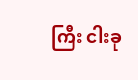ကြီး ငါးခု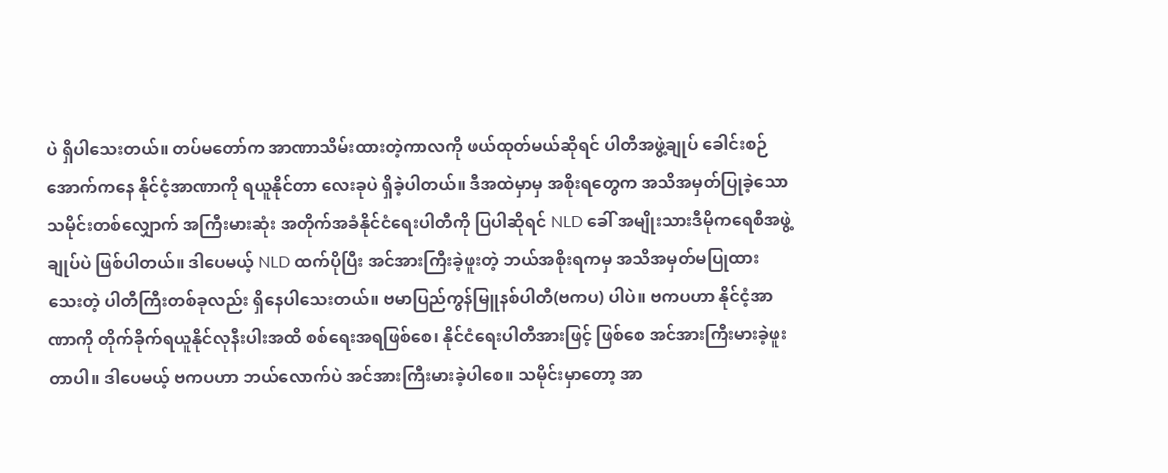ပဲ ရှိပါသေးတယ်။ တပ်မတော်က အာဏာသိမ်းထားတဲ့ကာလကို ဖယ်ထုတ်မယ်ဆိုရင် ပါတီအဖွဲ့ချုပ် ခေါင်းစဉ်အောက်ကနေ နိုင်ငံ့အာဏာကို ရယူနိုင်တာ လေးခုပဲ ရှိခဲ့ပါတယ်။ ဒီအထဲမှာမှ အစိုးရတွေက အသိအမှတ်ပြုခဲ့သော သမိုင်းတစ်လျှောက် အကြီးမားဆုံး အတိုက်အခံနိုင်ငံရေးပါတီကို ပြပါဆိုရင် NLD ခေါ် အမျိုးသားဒီမိုကရေစီအဖွဲ့ချုပ်ပဲ ဖြစ်ပါတယ်။ ဒါပေမယ့် NLD ထက်ပိုပြီး အင်အားကြီးခဲ့ဖူးတဲ့ ဘယ်အစိုးရကမှ အသိအမှတ်မပြုထားသေးတဲ့ ပါတီကြီးတစ်ခုလည်း ရှိနေပါသေးတယ်။ ဗမာပြည်ကွန်မြူနစ်ပါတီ(ဗကပ) ပါပဲ။ ဗကပဟာ နိုင်ငံ့အာဏာကို တိုက်ခိုက်ရယူနိုင်လုနီးပါးအထိ စစ်ရေးအရဖြစ်စေ၊ နိုင်ငံရေးပါတီအားဖြင့် ဖြစ်စေ အင်အားကြီးမားခဲ့ဖူးတာပါ။ ဒါပေမယ့် ဗကပဟာ ဘယ်လောက်ပဲ အင်အားကြီးမားခဲ့ပါစေ။ သမိုင်းမှာတော့ အာ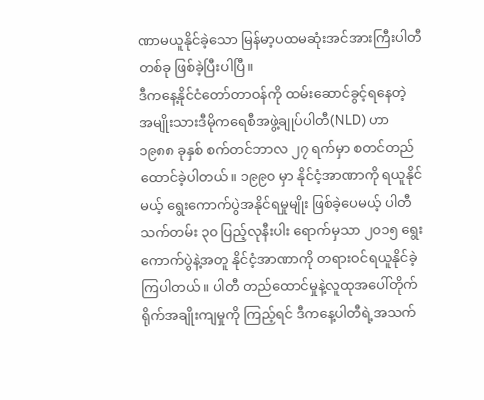ဏာမယူနိုင်ခဲ့သော မြန်မာ့ပထမဆုံးအင်အားကြီးပါတီတစ်ခု ဖြစ်ခဲ့ပြီးပါပြီ။
ဒီကနေ့နိုင်ငံတော်တာဝန်ကို ထမ်းဆောင်ခွင့်ရနေတဲ့ အမျိုးသားဒီမိုကရေစီအဖွဲ့ချုပ်ပါတီ(NLD) ဟာ ၁၉၈၈ ခုနှစ် စက်တင်ဘာလ ၂၇ ရက်မှာ စတင်တည်ထောင်ခဲ့ပါတယ်။ ၁၉၉၀ မှာ နိုင်ငံ့အာဏာကို ရယူနိုင်မယ့် ရွေးကောက်ပွဲအနိုင်ရမှုမျိုး ဖြစ်ခဲ့ပေမယ့် ပါတီသက်တမ်း ၃၀ ပြည့်လုနီးပါး ရောက်မှသာ ၂၀၁၅ ရွေးကောက်ပွဲနဲ့အတူ နိုင်ငံ့အာဏာကို တရားဝင်ရယူနိုင်ခဲ့ကြပါတယ်။ ပါတီ တည်ထောင်မှုနဲ့လူထုအပေါ်တိုက်ရိုက်အချိုးကျမှုကို ကြည့်ရင် ဒီကနေ့ပါတီရဲ့အသက်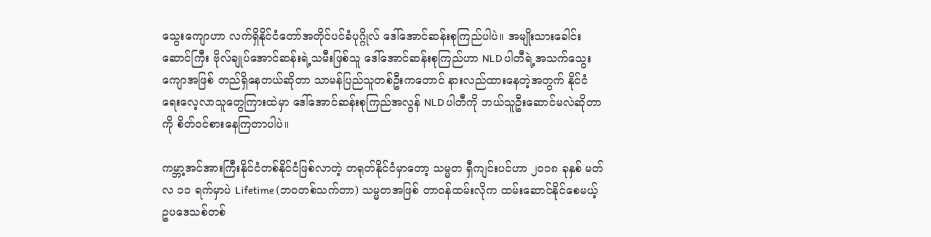သွေးကျောဟာ လက်ရှိနိုင်ငံတော်အတိုင်ပင်ခံပုဂ္ဂိုလ် ဒေါ်အောင်ဆန်းစုကြည်ပါပဲ။ အမျိုးသားခေါင်းဆောင်ကြီး ဗိုလ်ချုပ်အောင်ဆန်းရဲ့သမီးဖြစ်သူ ဒေါ်အောင်ဆန်းစုကြည်ဟာ NLD ပါတီရဲ့အသက်သွေးကျောအဖြစ် တည်ရှိနေတယ်ဆိုတာ သာမန်ပြည်သူတစ်ဦးကတောင် နားလည်ထားနေတဲ့အတွက် နိုင်ငံရေးလေ့လာသူတွေကြားထဲမှာ ဒေါ်အောင်ဆန်းစုကြည်အလွန် NLD ပါတီကို ဘယ်သူဦးဆောင်မလဲဆိုတာကို စိတ်ဝင်စားနေကြတာပါပဲ။

ကမ္ဘာ့အင်အားကြီးနိုင်ငံတစ်နိုင်ငံဖြစ်လာတဲ့ တရုတ်နိုင်ငံမှာတော့ သမ္မတ ရှီကျင်းပင်ဟာ ၂၀၁၈ ခုနှစ် မတ်လ ၁၁ ရက်မှာပဲ Lifetime (ဘဝတစ်သက်တာ) သမ္မတအဖြစ် တာဝန်ထမ်းလိုက ထမ်းဆောင်နိုင်စေမယ့် ဥပဒေသစ်တစ်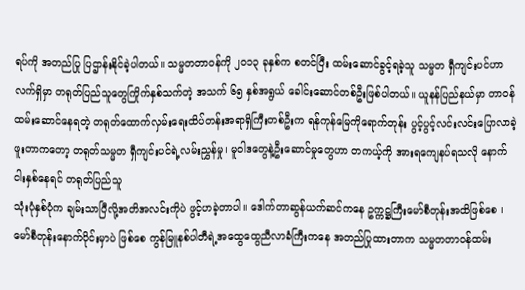ရပ်ကို အတည်ပြု ပြဌာန်းနိုင်ခဲ့ပါတယ်။ သမ္မတတာဝန်ကို ၂၀၁၃ ခုနှစ်က စတင်ပြီး ထမ်းဆောင်ခွင့်ရခဲ့သူ သမ္မတ ရှီကျင်းပင်ဟာ လက်ရှိမှာ တရုတ်ပြည်သူတွေကြိုက်နှစ်သက်တဲ့ အသက် ၆၅ နှစ်အရွယ် ခေါင်းဆောင်တစ်ဦးဖြစ်ပါတယ်။ ယူနန်ပြည်နယ်မှာ တာဝန်ထမ်းဆောင်နေရတဲ့ တရုတ်ထောက်လှမ်းရေးထိပ်တန်းအရာရှိကြီးတစ်ဦးက ရန်ကုန်မြေကိုရောက်တုန်း ပွင့်ပွင့်လင်းလင်းပြောလာခဲ့ဖူးတာကတော့ တရုတ်သမ္မတ ရှီကျင်းပင်ရဲ့လမ်းညွှန်မှု၊ မူဝါဒတွေနဲ့ဦးဆောင်မှုတွေဟာ တကယ့်ကို အားရကျေနပ်ရသလို နောက် ငါးနှစ်နေရင် တရုတ်ပြည်သူ
သုံးပုံနှစ်ပုံက ချမ်းသာပြီလို့အတိအလင်းကိုပဲ ဖွင့်ဟခဲ့တာပါ။ ဒေါက်တာဆွန်ယက်ဆင်ကနေ ဥက္ကဋ္ဌကြီးမော်စီတုန်းအထိဖြစ်စေ ၊ မော်စီတုန်းနောက်ပိုင်းမှာပဲ ဖြစ်စေ ကွန်မြူနစ်ပါတီရဲ့အထွေထွေညီလာခံကြီးကနေ အတည်ပြုထားတာက သမ္မတတာဝန်ထမ်း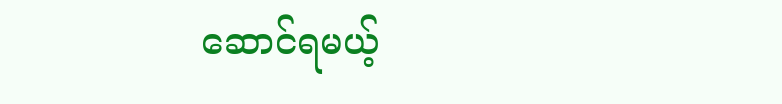ဆောင်ရမယ့်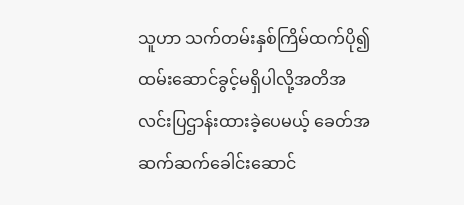သူဟာ သက်တမ်းနှစ်ကြိမ်ထက်ပို၍ ထမ်းဆောင်ခွင့်မရှိပါလို့အတိအလင်းပြဌာန်းထားခဲ့ပေမယ့် ခေတ်အဆက်ဆက်ခေါင်းဆောင်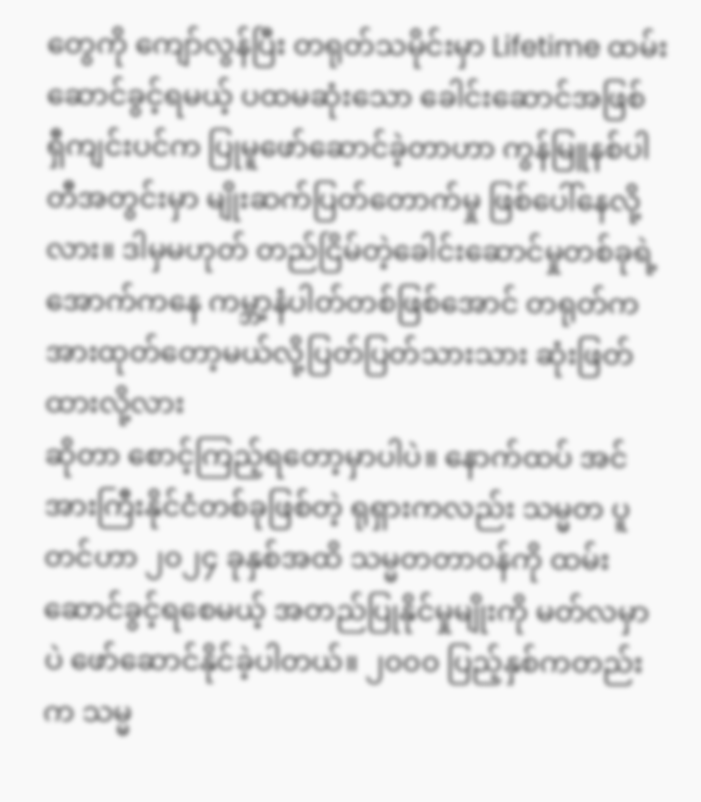တွေကို ကျော်လွန်ပြီး တရုတ်သမိုင်းမှာ Lifetime ထမ်းဆောင်ခွင့်ရမယ့် ပထမဆုံးသော ခေါင်းဆောင်အဖြစ် ရှီကျင်းပင်က ပြုမူဖော်ဆောင်ခဲ့တာဟာ ကွန်မြူနစ်ပါတီအတွင်းမှာ မျိုးဆက်ပြတ်တောက်မှု ဖြစ်ပေါ်နေလို့လား။ ဒါမှမဟုတ် တည်ငြိမ်တဲ့ခေါင်းဆောင်မှုတစ်ခုရဲ့အောက်ကနေ ကမ္ဘာ့နံပါတ်တစ်ဖြစ်အောင် တရုတ်က အားထုတ်တော့မယ်လို့ပြတ်ပြတ်သားသား ဆုံးဖြတ်ထားလို့လား
ဆိုတာ စောင့်ကြည့်ရတော့မှာပါပဲ။ နောက်ထပ် အင်အားကြီးနိုင်ငံတစ်ခုဖြစ်တဲ့ ရုရှားကလည်း သမ္မတ ပူတင်ဟာ ၂၀၂၄ ခုနှစ်အထိ သမ္မတတာဝန်ကို ထမ်းဆောင်ခွင့်ရစေမယ့် အတည်ပြုနိုင်မှုမျိုးကို မတ်လမှာပဲ ဖော်ဆောင်နိုင်ခဲ့ပါတယ်။ ၂၀၀၀ ပြည့်နှစ်ကတည်းက သမ္မ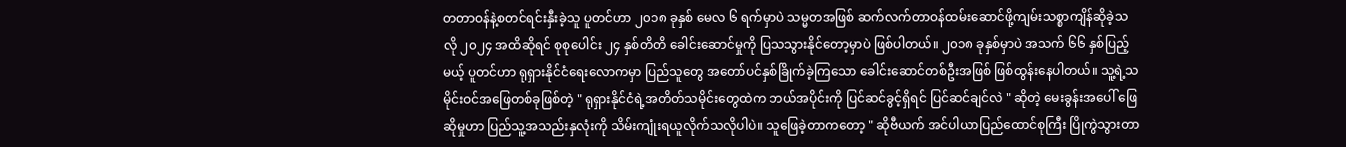တတာဝန်နဲ့စတင်ရင်းနှီးခဲ့သူ ပူတင်ဟာ ၂၀၁၈ ခုနှစ် မေလ ၆ ရက်မှာပဲ သမ္မတအဖြစ် ဆက်လက်တာဝန်ထမ်းဆောင်ဖို့ကျမ်းသစ္စာကျိန်ဆိုခဲ့သလို ၂၀၂၄ အထိဆိုရင် စုစုပေါင်း ၂၄ နှစ်တိတိ ခေါင်းဆောင်မှုကို ပြသသွားနိုင်တော့မှာပဲ ဖြစ်ပါတယ်။ ၂၀၁၈ ခုနှစ်မှာပဲ အသက် ၆၆ နှစ်ပြည့်မယ့် ပူတင်ဟာ ရုရှားနိုင်ငံရေးလောကမှာ ပြည်သူတွေ အတော်ပင်နှစ်ခြိုက်ခဲ့ကြသော ခေါင်းဆောင်တစ်ဦးအဖြစ် ဖြစ်ထွန်းနေပါတယ်။ သူ့ရဲ့သမိုင်းဝင်အဖြေတစ်ခုဖြစ်တဲ့ " ရုရှားနိုင်ငံရဲ့အတိတ်သမိုင်းတွေထဲက ဘယ်အပိုင်းကို ပြင်ဆင်ခွင့်ရှိရင် ပြင်ဆင်ချင်လဲ " ဆိုတဲ့ မေးခွန်းအပေါ် ဖြေဆိုမှုဟာ ပြည်သူ့အသည်းနှလုံးကို သိမ်းကျုံးရယူလိုက်သလိုပါပဲ။ သူဖြေခဲ့တာကတော့ " ဆိုဗီယက် အင်ပါယာပြည်ထောင်စုကြီး ပြိုကွဲသွားတာ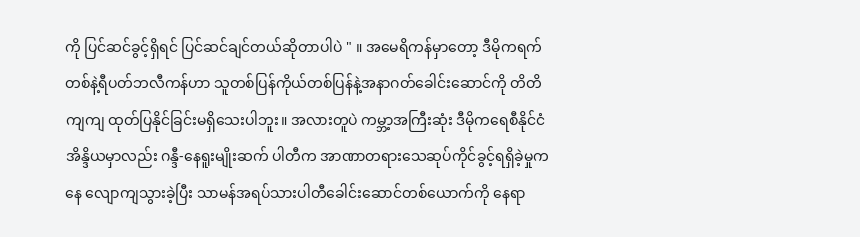ကို ပြင်ဆင်ခွင့်ရှိရင် ပြင်ဆင်ချင်တယ်ဆိုတာပါပဲ " ။ အမေရိကန်မှာတော့ ဒီမိုကရက်တစ်နဲ့ရီပတ်ဘလီကန်ဟာ သူတစ်ပြန်ကိုယ်တစ်ပြန်နဲ့အနာဂတ်ခေါင်းဆောင်ကို တိတိကျကျ ထုတ်ပြနိုင်ခြင်းမရှိသေးပါဘူး။ အလားတူပဲ ကမ္ဘာ့အကြီးဆုံး ဒီမိုကရေစီနိုင်ငံ အိန္ဒိယမှာလည်း ဂန္ဒီ-နေရူးမျိုးဆက် ပါတီက အာဏာတရားသေဆုပ်ကိုင်ခွင့်ရရှိခဲ့မှုကနေ လျောကျသွားခဲ့ပြီး သာမန်အရပ်သားပါတီခေါင်းဆောင်တစ်ယောက်ကို နေရာ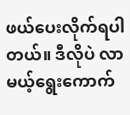ဖယ်ပေးလိုက်ရပါတယ်။ ဒီလိုပဲ လာမယ့်ရွေးကောက်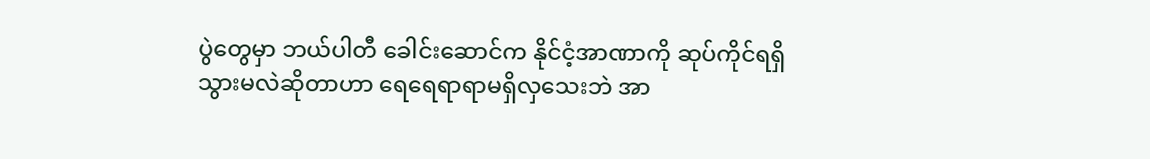ပွဲတွေမှာ ဘယ်ပါတီ ခေါင်းဆောင်က နိုင်ငံ့အာဏာကို ဆုပ်ကိုင်ရရှိသွားမလဲဆိုတာဟာ ရေရေရာရာမရှိလှသေးဘဲ အာ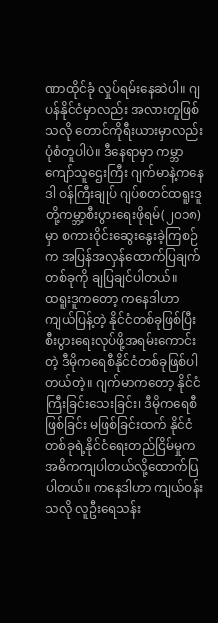ဏာထိုင်ခုံ လှုပ်ရမ်းနေဆဲပါ။ ဂျပန်နိုင်ငံမှာလည်း အလားတူဖြစ်သလို တောင်ကိုရီးယားမှာလည်း ပုံစံတူပါပဲ။ ဒီနေရာမှာ ကမ္ဘာကျော်သူဌေးကြီး ဂျက်မာနဲ့ကနေဒါ ဝန်ကြီးချုပ် ဂျပ်စတင်ထရူးဒူတို့ကမ္ဘာ့စီးပွားရေးဖိုရမ်(၂၀၁၈)မှာ စကားဝိုင်းဆွေးနွေးခဲ့ကြစဉ်က အပြန်အလှန်ထောက်ပြချက်တစ်ခုကို ချပြချင်ပါတယ်။
ထရူးဒူကတော့ ကနေဒါဟာ ကျယ်ပြန့်တဲ့ နိုင်ငံတစ်ခုဖြစ်ပြီး စီးပွားရေးလုပ်ဖို့အရမ်းကောင်းတဲ့ ဒီမိုကရေစီနိုင်ငံတစ်ခုဖြစ်ပါတယ်တဲ့။ ဂျက်မာကတော့ နိုင်ငံကြီးခြင်းသေးခြင်း၊ ဒီမိုကရေစီဖြစ်ခြင်း မဖြစ်ခြင်းထက် နိုင်ငံတစ်ခုရဲ့နိုင်ငံရေးတည်ငြိမ်မှုက အဓိကကျပါတယ်လို့ထောက်ပြပါတယ်။ ကနေဒါဟာ ကျယ်ဝန်းသလို လူဦးရေသန်း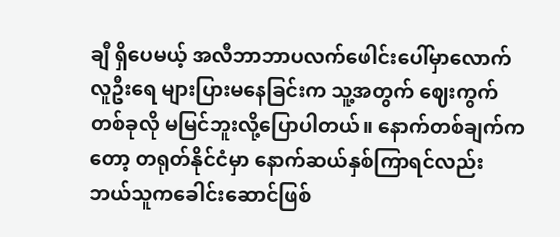ချီ ရှိပေမယ့် အလီဘာဘာပလက်ဖေါင်းပေါ်မှာလောက် လူဦးရေ များပြားမနေခြင်းက သူ့အတွက် ဈေးကွက်တစ်ခုလို မမြင်ဘူးလို့ပြောပါတယ်။ နောက်တစ်ချက်ကတော့ တရုတ်နိုင်ငံမှာ နောက်ဆယ်နှစ်ကြာရင်လည်း ဘယ်သူကခေါင်းဆောင်ဖြစ်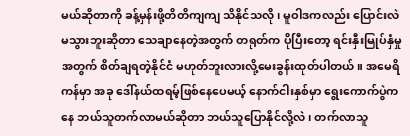မယ်ဆိုတာကို ခန့်မှန်းဖို့တိတိကျကျ သိနိုင်သလို ၊ မူဝါဒကလည်း ပြောင်းလဲမသွားဘူးဆိုတာ သေချာနေတဲ့အတွက် တရုတ်က ပိုပြီးတော့ ရင်းနှီးမြုပ်နှံမှုအတွက် စိတ်ချရတဲ့နိုင်ငံ မဟုတ်ဘူးလားလို့မေးခွန်းထုတ်ပါတယ်။ အမေရိကန်မှာ အခု ဒေါ်နယ်ထရမ့်ဖြစ်နေပေမယ့် နောက်ငါးနှစ်မှာ ရွေးကောက်ပွဲကနေ ဘယ်သူတက်လာမယ်ဆိုတာ ဘယ်သူပြောနိုင်လို့လဲ၊ တက်လာသူ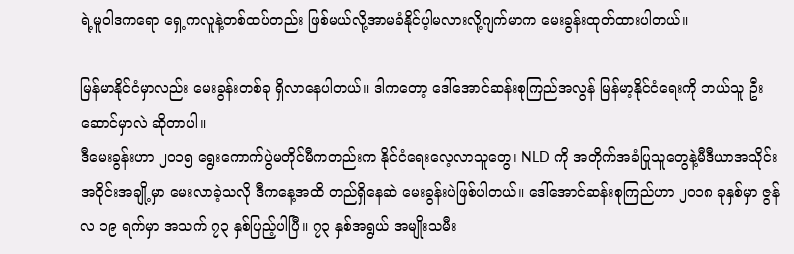ရဲ့မူဝါဒကရော ရှေ့ကလူနဲ့တစ်ထပ်တည်း ဖြစ်မယ်လို့အာမခံနိုင်ပ့ါမလားလို့ဂျက်မာက မေးခွန်းထုတ်ထားပါတယ်။

မြန်မာနိုင်ငံမှာလည်း မေးခွန်းတစ်ခု ရှိလာနေပါတယ်။ ဒါကတော့ ဒေါ်အောင်ဆန်းစုကြည်အလွန် မြန်မာ့နိုင်ငံရေးကို ဘယ်သူ ဦးဆောင်မှာလဲ ဆိုတာပါ။
ဒီမေးခွန်းဟာ ၂၀၁၅ ရွေးကောက်ပွဲမတိုင်မီကတည်းက နိုင်ငံရေးလေ့လာသူတွေ၊ NLD ကို အတိုက်အခံပြုသူတွေနဲ့မီဒီယာအသိုင်းအဝိုင်းအချို့မှာ မေးလာခဲ့သလို ဒီကနေ့အထိ တည်ရှိနေဆဲ မေးခွန်းပဲဖြစ်ပါတယ်။ ဒေါ်အောင်ဆန်းစုကြည်ဟာ ၂၀၁၈ ခုနှစ်မှာ ဇွန်လ ၁၉ ရက်မှာ အသက် ၇၃ နှစ်ပြည့်ပါပြီ။ ၇၃ နှစ်အရွယ် အမျိုးသမီး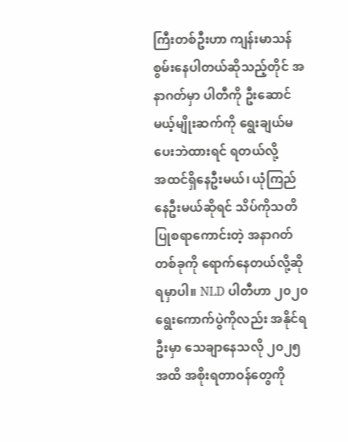ကြီးတစ်ဦးဟာ ကျန်းမာသန်စွမ်းနေပါတယ်ဆိုသည့်တိုင် အနာဂတ်မှာ ပါတီကို ဦးဆောင်မယ့်မျိုးဆက်ကို ရွေးချယ်မပေးဘဲထားရင် ရတယ်လို့
အထင်ရှိနေဦးမယ်၊ ယုံကြည်နေဦးမယ်ဆိုရင် သိပ်ကိုသတိပြုစရာကောင်းတဲ့ အနာဂတ်တစ်ခုကို ရောက်နေတယ်လို့ဆိုရမှာပါ။ NLD ပါတီဟာ ၂၀၂၀ ရွေးကောက်ပွဲကိုလည်း အနိုင်ရဦးမှာ သေချာနေသလို ၂၀၂၅ အထိ အစိုးရတာဝန်တွေကို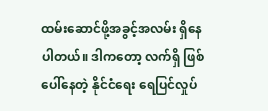ထမ်းဆောင်ဖို့အခွင့်အလမ်း ရှိနေပါတယ်။ ဒါကတော့ လက်ရှိ ဖြစ်ပေါ်နေတဲ့ နိုင်ငံရေး ရေပြင်လှုပ်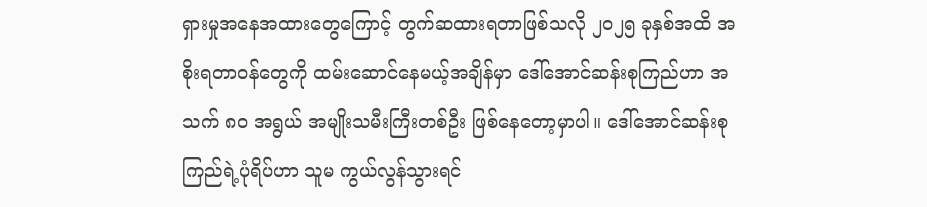ရှားမှုအနေအထားတွေကြောင့် တွက်ဆထားရတာဖြစ်သလို ၂၀၂၅ ခုနှစ်အထိ အစိုးရတာဝန်တွေကို ထမ်းဆောင်နေမယ့်အချိန်မှာ ဒေါ်အောင်ဆန်းစုကြည်ဟာ အသက် ၈၀ အရွယ် အမျိုးသမီးကြီးတစ်ဦး ဖြစ်နေတော့မှာပါ။ ဒေါ်အောင်ဆန်းစုကြည်ရဲ့ပုံရိပ်ဟာ သူမ ကွယ်လွန်သွားရင်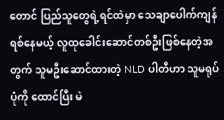တောင် ပြည်သူတွေရဲ့ရင်ထဲမှာ သေချာပေါက်ကျန်ရစ်နေမယ့် လူထုခေါင်းဆောင်တစ်ဦးဖြစ်နေတဲ့အတွက် သူမဦးဆောင်ထားတဲ့ NLD ပါတီဟာ သူမရုပ်ပုံကို ထောင်ပြီး မဲ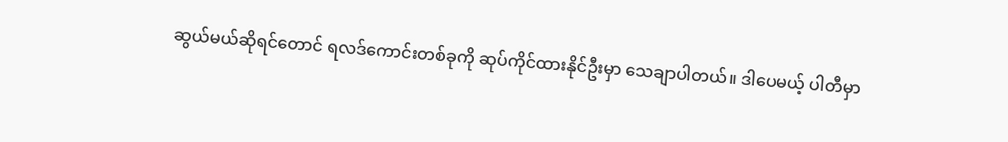ဆွယ်မယ်ဆိုရင်တောင် ရလဒ်ကောင်းတစ်ခုကို ဆုပ်ကိုင်ထားနိုင်ဦးမှာ သေချာပါတယ်။ ဒါပေမယ့် ပါတီမှာ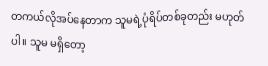တကယ်လိုအပ်နေတာက သူမရဲ့ပုံရိပ်တစ်ခုတည်း မဟုတ်ပါ။ သူမ မရှိတော့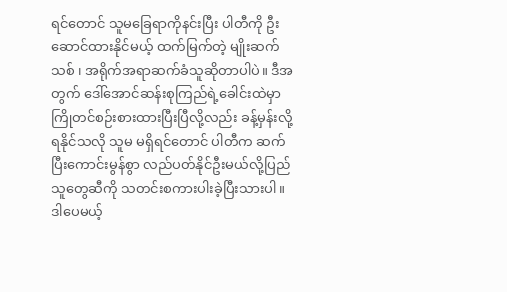ရင်တောင် သူမခြေရာကိုနင်းပြီး ပါတီကို ဦးဆောင်ထားနိုင်မယ့် ထက်မြက်တဲ့ မျိုးဆက်သစ် ၊ အရိုက်အရာဆက်ခံသူဆိုတာပါပဲ။ ဒီအတွက် ဒေါ်အောင်ဆန်းစုကြည်ရဲ့ခေါင်းထဲမှာ ကြိုတင်စဉ်းစားထားပြီးပြီလို့လည်း ခန့်မှန်းလို့ရနိုင်သလို သူမ မရှိရင်တောင် ပါတီက ဆက်ပြီးကောင်းမွန်စွာ လည်ပတ်နိုင်ဦးမယ်လို့ပြည်သူတွေဆီကို သတင်းစကားပါးခဲ့ပြီးသားပါ။ ဒါပေမယ့်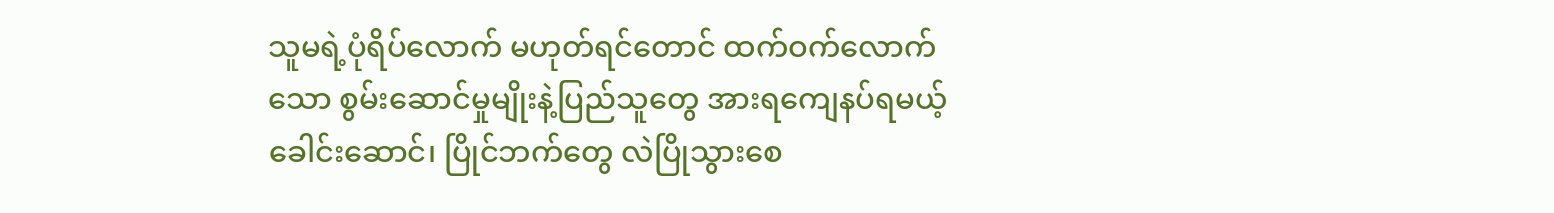သူမရဲ့ပုံရိပ်လောက် မဟုတ်ရင်တောင် ထက်ဝက်လောက်သော စွမ်းဆောင်မှုမျိုးနဲ့ပြည်သူတွေ အားရကျေနပ်ရမယ့် ခေါင်းဆောင်၊ ပြိုင်ဘက်တွေ လဲပြိုသွားစေ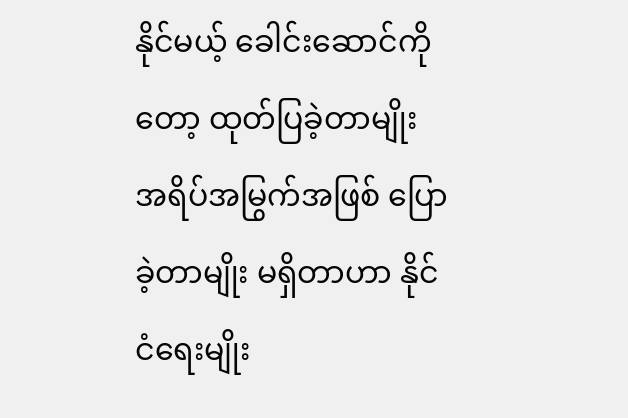နိုင်မယ့် ခေါင်းဆောင်ကိုတော့ ထုတ်ပြခဲ့တာမျိုး အရိပ်အမြွက်အဖြစ် ပြောခဲ့တာမျိုး မရှိတာဟာ နိုင်ငံရေးမျိုး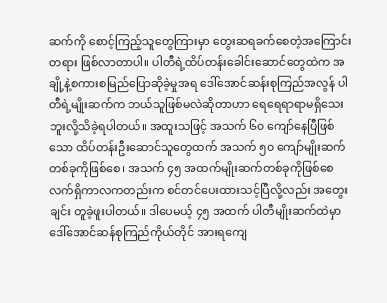ဆက်ကို စောင့်ကြည့်သူတွေကြားမှာ တွေးဆရခက်စေတဲ့အကြောင်းတရား ဖြစ်လာတာပါ။ ပါတီရဲ့ထိပ်တန်းခေါင်းဆောင်တွေထဲက အချို့နဲ့စကားစမြည်ပြောဆိုခဲ့မှုအရ ဒေါ်အောင်ဆန်းစုကြည်အလွန် ပါတီရဲ့မျိုးဆက်က ဘယ်သူဖြစ်မလဲဆိုတာဟာ ရေရေရာရာမရှိသေးဘူးလို့သိခဲ့ရပါတယ်။ အထူးသဖြင့် အသက် ၆၀ ကျော်နေပြီဖြစ်သော ထိပ်တန်းဦးဆောင်သူတွေထက် အသက် ၅၀ ကျော်မျိုးဆက်တစ်ခုကိုဖြစ်စေ၊ အသက် ၄၅ အထက်မျိုးဆက်တစ်ခုကိုဖြစ်စေ လက်ရှိကာလကတည်းက စင်တင်ပေးထားသင့်ပြီလို့လည်း အတွေးချင်း တူခဲ့ဖူးပါတယ်။ ဒါပေမယ့် ၄၅ အထက် ပါတီမျိုးဆက်ထဲမှာ ဒေါ်အောင်ဆန်စုကြည်ကိုယ်တိုင် အားရကျေ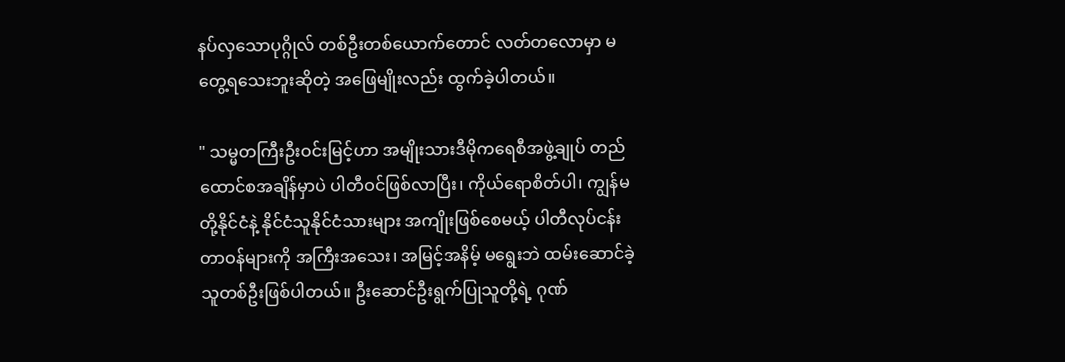နပ်လှသောပုဂ္ဂိုလ် တစ်ဦးတစ်ယောက်တောင် လတ်တလောမှာ မတွေ့ရသေးဘူးဆိုတဲ့ အဖြေမျိုးလည်း ထွက်ခဲ့ပါတယ်။

" သမ္မတကြီးဦးဝင်းမြင့်ဟာ အမျိုးသားဒီမိုကရေစီအဖွဲ့ချုပ် တည်ထောင်စအချိန်မှာပဲ ပါတီဝင်ဖြစ်လာပြီး၊ ကိုယ်ရောစိတ်ပါ၊ ကျွန်မတို့နိုင်ငံနဲ့ နိုင်ငံသူနိုင်ငံသားများ အကျိုးဖြစ်စေမယ့် ပါတီလုပ်ငန်းတာဝန်များကို အကြီးအသေး၊ အမြင့်အနိမ့် မရွေးဘဲ ထမ်းဆောင်ခဲ့သူတစ်ဦးဖြစ်ပါတယ်။ ဦးဆောင်ဦးရွက်ပြုသူတို့ရဲ့ ဂုဏ်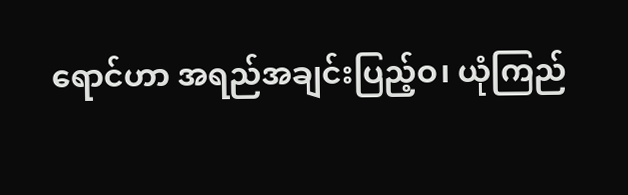ရောင်ဟာ အရည်အချင်းပြည့်ဝ၊ ယုံကြည်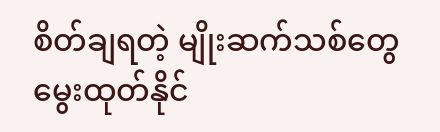စိတ်ချရတဲ့ မျိုးဆက်သစ်တွေ မွေးထုတ်နိုင်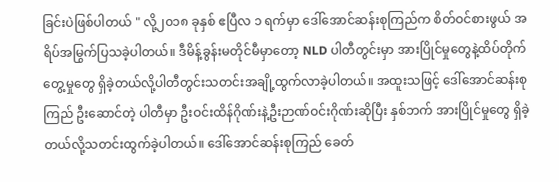ခြင်းပဲဖြစ်ပါတယ် " လို့၂၀၁၈ ခုနှစ် ဧပြီလ ၁ ရက်မှာ ဒေါ်အောင်ဆန်းစုကြည်က စိတ်ဝင်စားဖွယ် အရိပ်အမြွက်ပြသခဲ့ပါတယ်။ ဒီမိန့်ခွန်းမတိုင်မီမှာတော့ NLD ပါတီတွင်းမှာ အားပြိုင်မှုတွေနဲ့ထိပ်တိုက်တွေ့မှုတွေ ရှိခဲ့တယ်လို့ပါတီတွင်းသတင်းအချို့ထွက်လာခဲ့ပါတယ်။ အထူးသဖြင့် ဒေါ်အောင်ဆန်းစုကြည် ဦးဆောင်တဲ့ ပါတီမှာ ဦးဝင်းထိန်ဂိုဏ်းနဲ့ဦးဉာဏ်ဝင်းဂိုဏ်းဆိုပြီး နှစ်ဘက် အားပြိုင်မှုတွေ ရှိခဲ့တယ်လို့သတင်းထွက်ခဲ့ပါတယ်။ ဒေါ်အောင်ဆန်းစုကြည် ခေတ်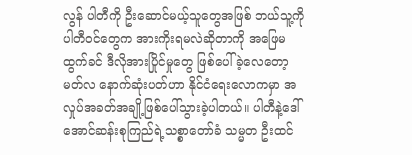လွန် ပါတီကို ဦးဆောင်မယ့်သူတွေအဖြစ် ဘယ်သူ့ကို ပါတီဝင်တွေက အားကိုးရမလဲဆိုတာကို အဖြေမထွက်ခင် ဒီလိုအားပြိုင်မှုတွေ ဖြစ်ပေါ်ခဲ့လေတော့ မတ်လ နောက်ဆုံးပတ်ဟာ နိုင်ငံရေးလောကမှာ အလှုပ်အခတ်အချို့ဖြစ်ပေါ်သွားခဲ့ပါတယ်။ ပါတီနဲ့ဒေါ်အောင်ဆန်းစုကြည်ရဲ့သစ္စာတော်ခံ သမ္မတ ဦးထင်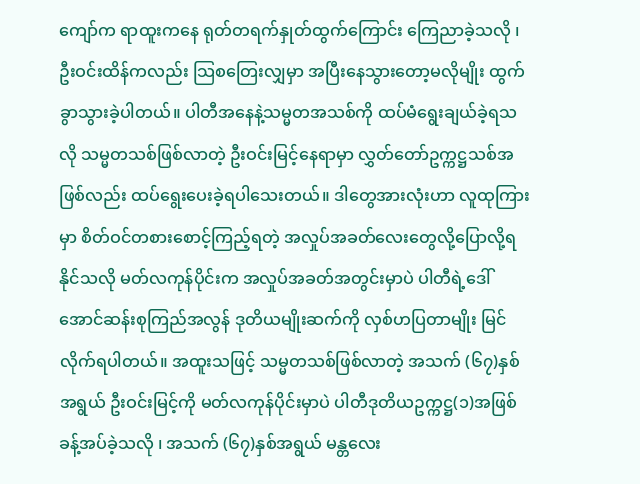ကျော်က ရာထူးကနေ ရုတ်တရက်နှုတ်ထွက်ကြောင်း ကြေညာခဲ့သလို ၊ ဦးဝင်းထိန်ကလည်း သြစတြေးလျှမှာ အပြီးနေသွားတော့မလိုမျိုး ထွက်ခွာသွားခဲ့ပါတယ်။ ပါတီအနေနဲ့သမ္မတအသစ်ကို ထပ်မံရွေးချယ်ခဲ့ရသလို သမ္မတသစ်ဖြစ်လာတဲ့ ဦးဝင်းမြင့်နေရာမှာ လွှတ်တော်ဥက္ကဋ္ဌသစ်အဖြစ်လည်း ထပ်ရွေးပေးခဲ့ရပါသေးတယ်။ ဒါတွေအားလုံးဟာ လူထုကြားမှာ စိတ်ဝင်တစားစောင့်ကြည့်ရတဲ့ အလှုပ်အခတ်လေးတွေလို့ပြောလို့ရနိုင်သလို မတ်လကုန်ပိုင်းက အလှုပ်အခတ်အတွင်းမှာပဲ ပါတီရဲ့ဒေါ်အောင်ဆန်းစုကြည်အလွန် ဒုတိယမျိုးဆက်ကို လှစ်ဟပြတာမျိုး မြင်လိုက်ရပါတယ်။ အထူးသဖြင့် သမ္မတသစ်ဖြစ်လာတဲ့ အသက် (၆၇)နှစ်အရွယ် ဦးဝင်းမြင့်ကို မတ်လကုန်ပိုင်းမှာပဲ ပါတီဒုတိယဥက္ကဋ္ဌ(၁)အဖြစ် ခန့်အပ်ခဲ့သလို ၊ အသက် (၆၇)နှစ်အရွယ် မန္တလေး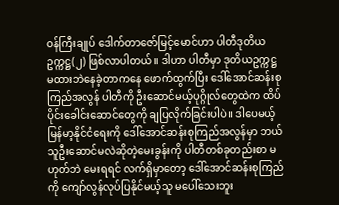ဝန်ကြီးချုပ် ဒေါက်တာဇော်မြင့်မောင်ဟာ ပါတီဒုတိယဥက္ကဋ္ဌ(၂) ဖြစ်လာပါတယ်။ ဒါဟာ ပါတီမှာ ဒုတိယဥက္ကဋ္ဌ မထားဘဲနေခဲ့တာကနေ ဖောက်ထွက်ပြီး ဒေါ်အောင်ဆန်းစုကြည်အလွန် ပါတီကို ဦးဆောင်မယ့်ပုဂ္ဂိုလ်တွေထဲက ထိပ်ပိုင်းခေါင်းဆောင်တွေကို ချပြလိုက်ခြင်းပါပဲ။ ဒါပေမယ့် မြန်မာ့နိုင်ငံရေးကို ဒေါ်အောင်ဆန်းစုကြည်အလွန်မှာ ဘယ်သူဦးဆောင်မလဲဆိုတဲ့မေးခွန်းကို ပါတီတစ်ခုတည်းစာ မဟုတ်ဘဲ မေးရရင် လက်ရှိမှာတော့ ဒေါ်အောင်ဆန်းစုကြည်ကို ကျော်လွန်လုပ်ပြနိုင်မယ့်သူ မပေါ်သေးဘူး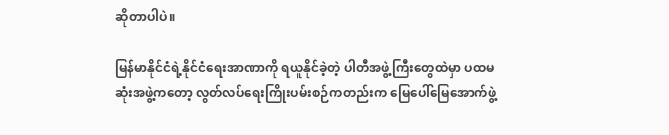ဆိုတာပါပဲ။

မြန်မာနိုင်ငံရဲ့နိုင်ငံရေးအာဏာကို ရယူနိုင်ခဲ့တဲ့ ပါတီအဖွဲ့ကြီးတွေထဲမှာ ပထမဆုံးအဖွဲ့ကတော့ လွတ်လပ်ရေးကြိုးပမ်းစဉ်ကတည်းက မြေပေါ်မြေအောက်ဖွဲ့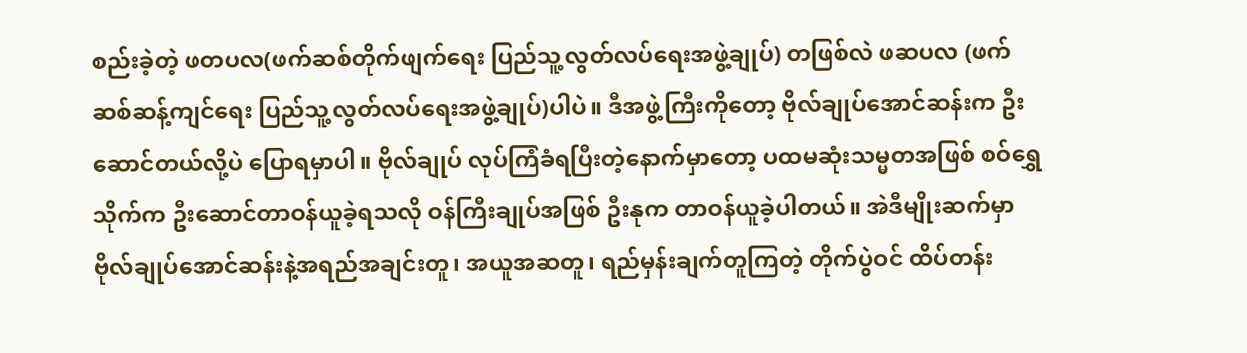စည်းခဲ့တဲ့ ဖတပလ(ဖက်ဆစ်တိုက်ဖျက်ရေး ပြည်သူ့လွတ်လပ်ရေးအဖွဲ့ချုပ်) တဖြစ်လဲ ဖဆပလ (ဖက်ဆစ်ဆန့်ကျင်ရေး ပြည်သူ့လွတ်လပ်ရေးအဖွဲ့ချုပ်)ပါပဲ။ ဒီအဖွဲ့ကြီးကိုတော့ ဗိုလ်ချုပ်အောင်ဆန်းက ဦးဆောင်တယ်လို့ပဲ ပြောရမှာပါ။ ဗိုလ်ချုပ် လုပ်ကြံခံရပြီးတဲ့နောက်မှာတော့ ပထမဆုံးသမ္မတအဖြစ် စဝ်ရွှေသိုက်က ဦးဆောင်တာဝန်ယူခဲ့ရသလို ဝန်ကြီးချုပ်အဖြစ် ဦးနုက တာဝန်ယူခဲ့ပါတယ်။ အဲဒီမျိုးဆက်မှာ ဗိုလ်ချုပ်အောင်ဆန်းနဲ့အရည်အချင်းတူ၊ အယူအဆတူ၊ ရည်မှန်းချက်တူကြတဲ့ တိုက်ပွဲဝင် ထိပ်တန်း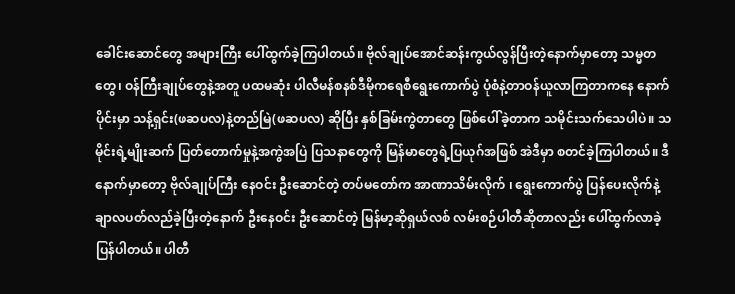ခေါင်းဆောင်တွေ အများကြီး ပေါ်ထွက်ခဲ့ကြပါတယ်။ ဗိုလ်ချုပ်အောင်ဆန်းကွယ်လွန်ပြီးတဲ့နောက်မှာတော့ သမ္မတတွေ၊ ဝန်ကြီးချုပ်တွေနဲ့အတူ ပထမဆုံး ပါလီမန်စနစ်ဒီမိုကရေစီရွေးကောက်ပွဲ ပုံစံနဲ့တာဝန်ယူလာကြတာကနေ နောက်ပိုင်းမှာ သန့်ရှင်း(ဖဆပလ)နဲ့တည်မြဲ(ဖဆပလ) ဆိုပြီး နှစ်ခြမ်းကွဲတာတွေ ဖြစ်ပေါ်ခဲ့တာက သမိုင်းသက်သေပါပဲ။ သမိုင်းရဲ့မျိုးဆက် ပြတ်တောက်မှုနဲ့အကွဲအပြဲ ပြသနာတွေကို မြန်မာတွေရဲ့ပြယုဂ်အဖြစ် အဲဒီမှာ စတင်ခဲ့ကြပါတယ်။ ဒီနောက်မှာတော့ ဗိုလ်ချုပ်ကြီး နေဝင်း ဦးဆောင်တဲ့ တပ်မတော်က အာဏာသိမ်းလိုက် ၊ ရွေးကောက်ပွဲ ပြန်ပေးလိုက်နဲ့ချာလပတ်လည်ခဲ့ပြီးတဲ့နောက် ဦးနေဝင်း ဦးဆောင်တဲ့ မြန်မာ့ဆိုရှယ်လစ် လမ်းစဉ်ပါတီဆိုတာလည်း ပေါ်ထွက်လာခဲ့ပြန်ပါတယ်။ ပါတီ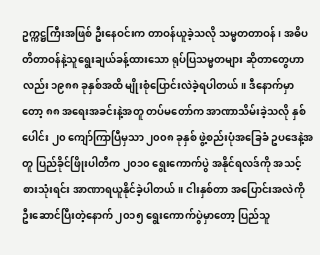ဥက္ကဋ္ဌကြီးအဖြစ် ဦးနေဝင်းက တာဝန်ယူခဲ့သလို သမ္မတတာဝန် ၊ အဓိပတိတာဝန်နဲ့သူရွေးချယ်ခန့်ထားသော ရုပ်ပြသမ္မတများ ဆိုတာတွေဟာလည်း ၁၉၈၈ ခုနှစ်အထိ မျိုးစုံပြောင်းလဲခဲ့ရပါတယ်။ ဒီနောက်မှာတော့ ၈၈ အရေးအခင်းနဲ့အတူ တပ်မတော်က အာဏာသိမ်းခဲ့သလို နှစ်ပေါင်း ၂၀ ကျော်ကြာပြီမှသာ ၂၀၀၈ ခုနှစ် ဖွဲ့စည်းပုံအခြေခံ ဥပဒေနဲ့အတူ ပြည်ခိုင်ဖြိုးပါတီက ၂၀၁၀ ရွေးကောက်ပွဲ အနိုင်ရလဒ်ကို အသင့်စားသုံးရင်း အာဏာရယူနိုင်ခဲ့ပါတယ်။ ငါးနှစ်တာ အပြောင်းအလဲကို ဦးဆောင်ပြီးတဲ့နောက် ၂၀၁၅ ရွေးကောက်ပွဲမှာတော့ ပြည်သူ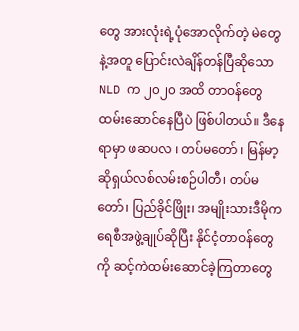တွေ အားလုံးရဲ့ပုံအောလိုက်တဲ့ မဲတွေနဲ့အတူ ပြောင်းလဲချိန်တန်ပြီဆိုသော NLD က ၂၀၂၀ အထိ တာဝန်တွေ ထမ်းဆောင်နေပြီပဲ ဖြစ်ပါတယ်။ ဒီနေရာမှာ ဖဆပလ ၊ တပ်မတော် ၊ မြန်မာ့ဆိုရှယ်လစ်လမ်းစဉ်ပါတီ၊ တပ်မတော်၊ ပြည်ခိုင်ဖြိုး၊ အမျိုးသားဒီမိုကရေစီအဖွဲ့ချုပ်ဆိုပြီး နိုင်ငံ့တာဝန်တွေကို ဆင့်ကဲထမ်းဆောင်ခဲ့ကြတာတွေ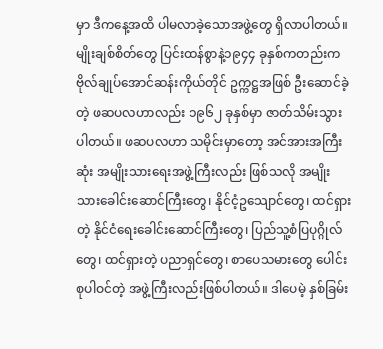မှာ ဒီကနေ့အထိ ပါမလာခဲ့သောအဖွဲ့တွေ ရှိလာပါတယ်။ မျိုးချစ်စိတ်တွေ ပြင်းထန်စွာနဲ့၁၉၄၄ ခုနှစ်ကတည်းက ဗိုလ်ချုပ်အောင်ဆန်းကိုယ်တိုင် ဥက္ကဋ္ဌအဖြစ် ဦးဆောင်ခဲ့တဲ့ ဖဆပလဟာလည်း ၁၉၆၂ ခုနှစ်မှာ ဇာတ်သိမ်းသွားပါတယ်။ ဖဆပလဟာ သမိုင်းမှာတော့ အင်အားအကြီးဆုံး အမျိုးသားရေးအဖွဲ့ကြီးလည်း ဖြစ်သလို အမျိုးသားခေါင်းဆောင်ကြီးတွေ၊ နိုင်ငံ့ဥသျောင်တွေ၊ ထင်ရှားတဲ့ နိုင်ငံရေးခေါင်းဆောင်ကြီးတွေ၊ ပြည်သူ့စံပြပုဂ္ဂိုလ်တွေ၊ ထင်ရှားတဲ့ ပညာရှင်တွေ၊ စာပေသမားတွေ ပေါင်းစုပါဝင်တဲ့ အဖွဲ့ကြီးလည်းဖြစ်ပါတယ်။ ဒါပေမဲ့ နှစ်ခြမ်း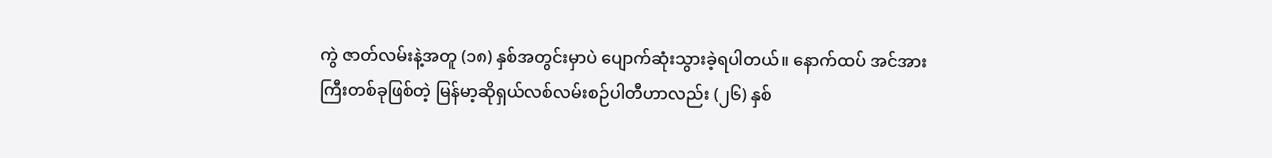ကွဲ ဇာတ်လမ်းနဲ့အတူ (၁၈) နှစ်အတွင်းမှာပဲ ပျောက်ဆုံးသွားခဲ့ရပါတယ်။ နောက်ထပ် အင်အားကြီးတစ်ခုဖြစ်တဲ့ မြန်မာ့ဆိုရှယ်လစ်လမ်းစဉ်ပါတီဟာလည်း (၂၆) နှစ်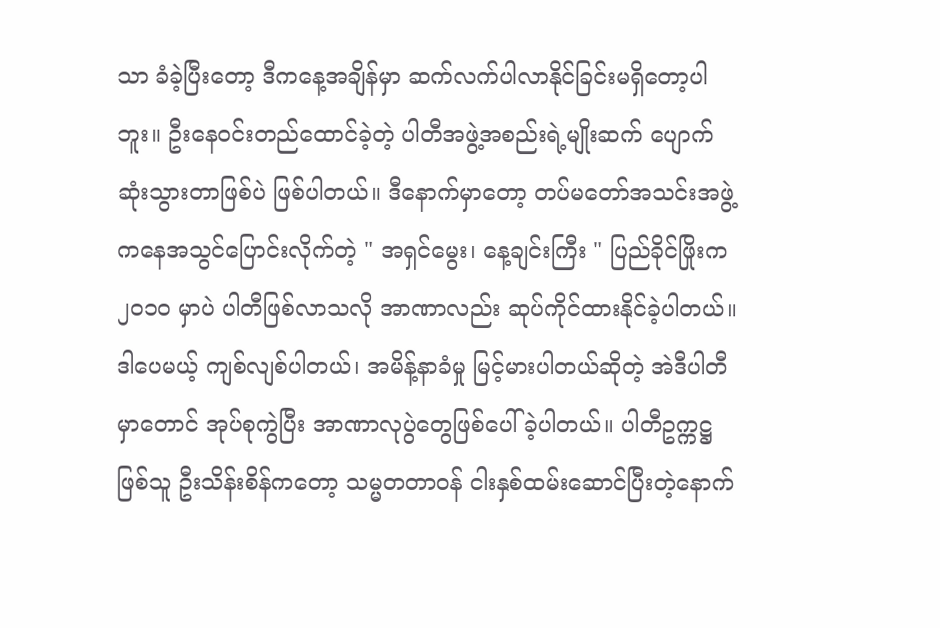သာ ခံခဲ့ပြီးတော့ ဒီကနေ့အချိန်မှာ ဆက်လက်ပါလာနိုင်ခြင်းမရှိတော့ပါဘူး။ ဦးနေဝင်းတည်ထောင်ခဲ့တဲ့ ပါတီအဖွဲ့အစည်းရဲ့မျိုးဆက် ပျောက်ဆုံးသွားတာဖြစ်ပဲ ဖြစ်ပါတယ်။ ဒီနောက်မှာတော့ တပ်မတော်အသင်းအဖွဲ့ကနေအသွင်ပြောင်းလိုက်တဲ့ " အရှင်မွေး၊ နေ့ချင်းကြီး " ပြည်ခိုင်ဖြိုးက ၂၀၁၀ မှာပဲ ပါတီဖြစ်လာသလို အာဏာလည်း ဆုပ်ကိုင်ထားနိုင်ခဲ့ပါတယ်။ ဒါပေမယ့် ကျစ်လျစ်ပါတယ်၊ အမိန့်နာခံမှု မြင့်မားပါတယ်ဆိုတဲ့ အဲဒီပါတီမှာတောင် အုပ်စုကွဲပြီး အာဏာလုပွဲတွေဖြစ်ပေါ်ခဲ့ပါတယ်။ ပါတီဥက္ကဋ္ဌဖြစ်သူ ဦးသိန်းစိန်ကတော့ သမ္မတတာဝန် ငါးနှစ်ထမ်းဆောင်ပြီးတဲ့နောက်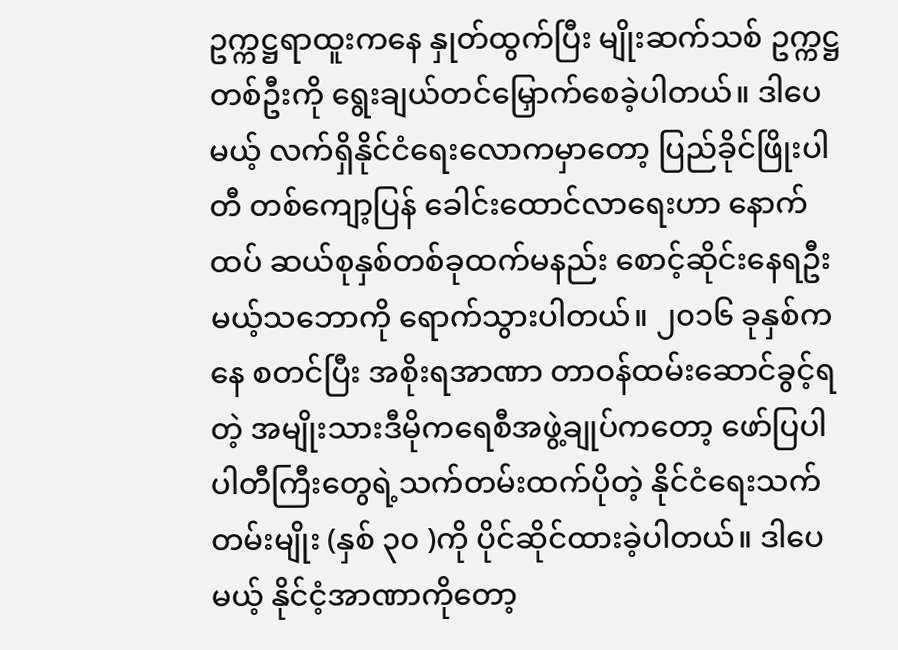ဥက္ကဋ္ဌရာထူးကနေ နှုတ်ထွက်ပြီး မျိုးဆက်သစ် ဥက္ကဋ္ဌတစ်ဦးကို ရွေးချယ်တင်မြှောက်စေခဲ့ပါတယ်။ ဒါပေမယ့် လက်ရှိနိုင်ငံရေးလောကမှာတော့ ပြည်ခိုင်ဖြိုးပါတီ တစ်ကျော့ပြန် ခေါင်းထောင်လာရေးဟာ နောက်ထပ် ဆယ်စုနှစ်တစ်ခုထက်မနည်း စောင့်ဆိုင်းနေရဦးမယ့်သဘောကို ရောက်သွားပါတယ်။ ၂၀၁၆ ခုနှစ်ကနေ စတင်ပြီး အစိုးရအာဏာ တာဝန်ထမ်းဆောင်ခွင့်ရတဲ့ အမျိုးသားဒီမိုကရေစီအဖွဲ့ချုပ်ကတော့ ဖော်ပြပါ ပါတီကြီးတွေရဲ့သက်တမ်းထက်ပိုတဲ့ နိုင်ငံရေးသက်တမ်းမျိုး (နှစ် ၃၀ )ကို ပိုင်ဆိုင်ထားခဲ့ပါတယ်။ ဒါပေမယ့် နိုင်ငံ့အာဏာကိုတော့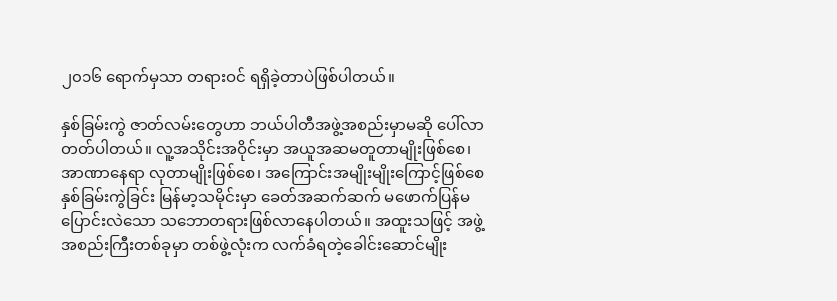၂၀၁၆ ရောက်မှသာ တရားဝင် ရရှိခဲ့တာပဲဖြစ်ပါတယ်။

နှစ်ခြမ်းကွဲ ဇာတ်လမ်းတွေဟာ ဘယ်ပါတီအဖွဲ့အစည်းမှာမဆို ပေါ်လာတတ်ပါတယ်။ လူ့အသိုင်းအဝိုင်းမှာ အယူအဆမတူတာမျိုးဖြစ်စေ၊ အာဏာနေရာ လုတာမျိုးဖြစ်စေ၊ အကြောင်းအမျိုးမျိုးကြောင့်ဖြစ်စေ နှစ်ခြမ်းကွဲခြင်း မြန်မာ့သမိုင်းမှာ ခေတ်အဆက်ဆက် မဖောက်ပြန်မပြောင်းလဲသော သဘောတရားဖြစ်လာနေပါတယ်။ အထူးသဖြင့် အဖွဲ့အစည်းကြီးတစ်ခုမှာ တစ်ဖွဲ့လုံးက လက်ခံရတဲ့ခေါင်းဆောင်မျိုး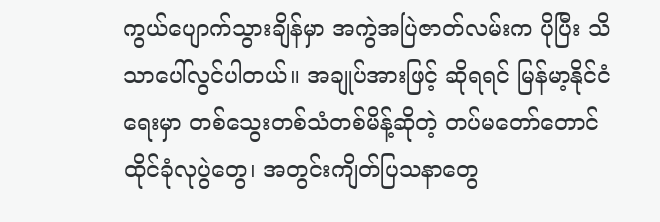ကွယ်ပျောက်သွားချိန်မှာ အကွဲအပြဲဇာတ်လမ်းက ပိုပြီး သိသာပေါ်လွင်ပါတယ်။ အချုပ်အားဖြင့် ဆိုရရင် မြန်မာ့နိုင်ငံရေးမှာ တစ်သွေးတစ်သံတစ်မိန့်ဆိုတဲ့ တပ်မတော်တောင် ထိုင်ခုံလုပွဲတွေ၊ အတွင်းကျိတ်ပြသနာတွေ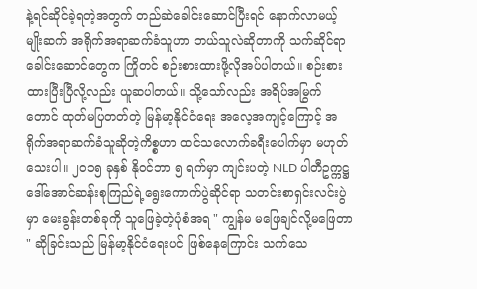နဲ့ရင်ဆိုင်ခဲ့ရတဲ့အတွက် တည်ဆဲခေါင်းဆောင်ပြီးရင် နောက်လာမယ့်မျိုးဆက် အရိုက်အရာဆက်ခံသူဟာ ဘယ်သူလဲဆိုတာကို သက်ဆိုင်ရာခေါင်းဆောင်တွေက ကြိုတင် စဉ်းစားထားဖို့လိုအပ်ပါတယ်။ စဉ်းစားထားပြီးပြီလို့လည်း ယူဆပါတယ်။ သို့သော်လည်း အရိပ်အမြွက်တောင် ထုတ်မပြတတ်တဲ့ မြန်မာ့နိုင်ငံရေး အလေ့အကျင့်ကြောင့် အရိုက်အရာဆက်ခံသူဆိုတဲ့ကိစ္စဟာ ထင်သလောက်ခရီးပေါက်မှာ မဟုတ်သေးပါ။ ၂၀၁၅ ခုနှစ် နိုဝင်ဘာ ၅ ရက်မှာ ကျင်းပတဲ့ NLD ပါတီဥက္ကဋ္ဌ ဒေါ်အောင်ဆန်းစုကြည်ရဲ့ရွေးကောက်ပွဲဆိုင်ရာ သတင်းစာရှင်းလင်းပွဲမှာ မေးခွန်းတစ်ခုကို သူဖြေခဲ့တဲ့ပုံစံအရ " ကျွန်မ မဖြေချင်လို့မဖြေတာ " ဆိုခြင်းသည် မြန်မာ့နိုင်ငံရေးပင် ဖြစ်နေကြောင်း သက်သေ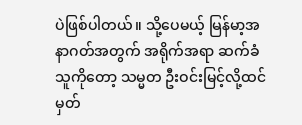ပဲဖြစ်ပါတယ်။ သို့ပေမယ့် မြန်မာ့အနာဂတ်အတွက် အရိုက်အရာ ဆက်ခံသူကိုတော့ သမ္မတ ဦးဝင်းမြင့်လို့ထင်မှတ်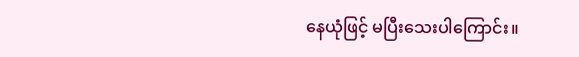နေယုံဖြင့် မပြီးသေးပါကြောင်း။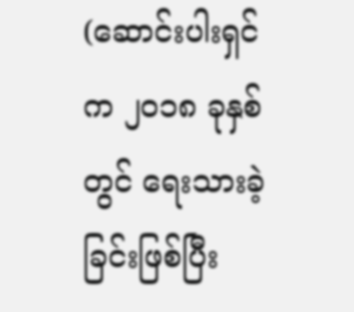(ဆောင်းပါးရှင်က ၂၀၁၈ ခုနှစ်တွင် ရေးသားခဲ့ခြင်းဖြစ်ပြီး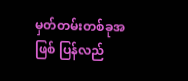မှတ်တမ်းတစ်ခုအဖြစ် ပြန်လည်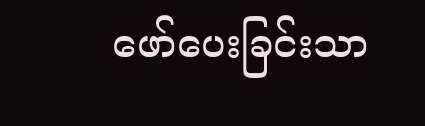ဖော်ပေးခြင်းသာ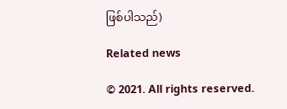ဖြစ်ပါသည်)

Related news

© 2021. All rights reserved.